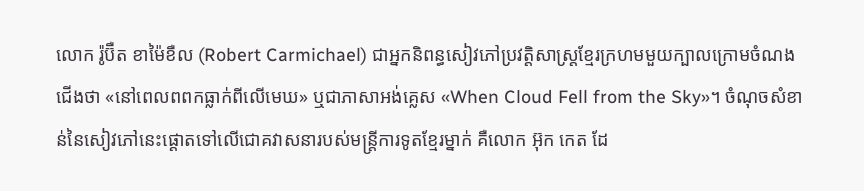លោក រ៉ូប៊ឺត ខាម៉ៃខឺល (Robert Carmichael) ជាអ្នកនិពន្ធសៀវភៅប្រវត្តិសាស្ត្រខ្មែរក្រហមមួយក្បាលក្រោមចំណងជើងថា «នៅពេលពពកធ្លាក់ពីលើមេឃ» ឬជាភាសាអង់គ្លេស «When Cloud Fell from the Sky»។ ចំណុចសំខាន់នៃសៀវភៅនេះផ្ដោតទៅលើជោគវាសនារបស់មន្ត្រីការទូតខ្មែរម្នាក់ គឺលោក អ៊ុក កេត ដែ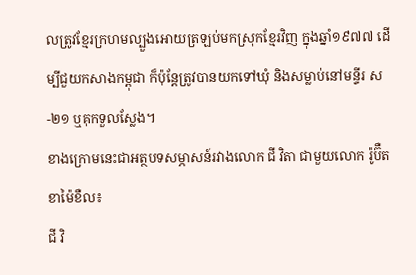លត្រូវខ្មែរក្រហមល្បួងអោយត្រឡប់មកស្រុកខ្មែរវិញ ក្នុងឆ្នាំ១៩៧៧ ដើម្បីជួយកសាងកម្ពុជា ក៏ប៉ុន្តែត្រូវបានយកទៅឃុំ និងសម្លាប់នៅមន្ទីរ ស-២១ ឬគុកទួលស្លែង។
ខាងក្រោមនេះជាអត្ថបទសម្ភាសន៍រវាងលោក ជី វិតា ជាមួយលោក រ៉ូប៊ឺត ខាម៉ៃខឺល៖
ជី វិ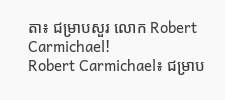តា៖ ជម្រាបសួរ លោក Robert Carmichael!
Robert Carmichael៖ ជម្រាប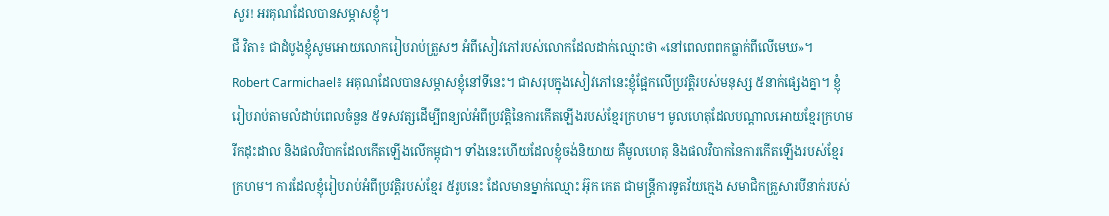សួរ! អរគុណដែលបានសម្ភាសខ្ញុំ។
ជី វិតា៖ ជាដំបូងខ្ញុំសូមអោយលោករៀបរាប់ត្រួសៗ អំពីសៀវភៅរបស់លោកដែលដាក់ឈ្មោះថា «នៅពេលពពកធ្លាក់ពីលើមេឃ»។
Robert Carmichael៖ អគុណដែលបានសម្ភាសខ្ញុំនៅទីនេះ។ ជាសរុបក្នុងសៀវភៅនេះខ្ញុំផ្អែកលើប្រវត្តិរបស់មនុស្ស ៥នាក់ផ្សេងគ្នា។ ខ្ញុំរៀបរាប់តាមលំដាប់ពេលចំនួន ៥ទសវត្សដើម្បីពន្យល់អំពីប្រវត្តិនៃការកើតឡើងរបស់ខ្មែរក្រហម។ មូលហេតុដែលបណ្ដាលអោយខ្មែរក្រហមរីកដុះដាល និងផលវិបាកដែលកើតឡើងលើកម្ពុជា។ ទាំងនេះហើយដែលខ្ញុំចង់និយាយ គឺមូលហេតុ និងផលវិបាកនៃការកើតឡើងរបស់ខ្មែរក្រហម។ ការដែលខ្ញុំរៀបរាប់អំពីប្រវត្តិរបស់ខ្មែរ ៥រូបនេះ ដែលមានម្នាក់ឈ្មោះ អ៊ុក កេត ជាមន្ត្រីការទូតវ័យក្មេង សមាជិកគ្រួសារបីនាក់របស់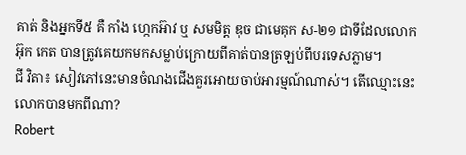គាត់ និងអ្នកទី៥ គឺ កាំង ហ្កេកអ៊ាវ ឬ សមមិត្ត ឌុច ជាមេគុក ស-២១ ជាទីដែលលោក អ៊ុក កេត បានត្រូវគេយកមកសម្លាប់ក្រោយពីគាត់បានត្រឡប់ពីបរទេសភ្លាម។
ជី វិតា៖ សៀវភៅនេះមានចំណងជើងគួរអោយចាប់អារម្មណ៍ណាស់។ តើឈ្មោះនេះលោកបានមកពីណា?
Robert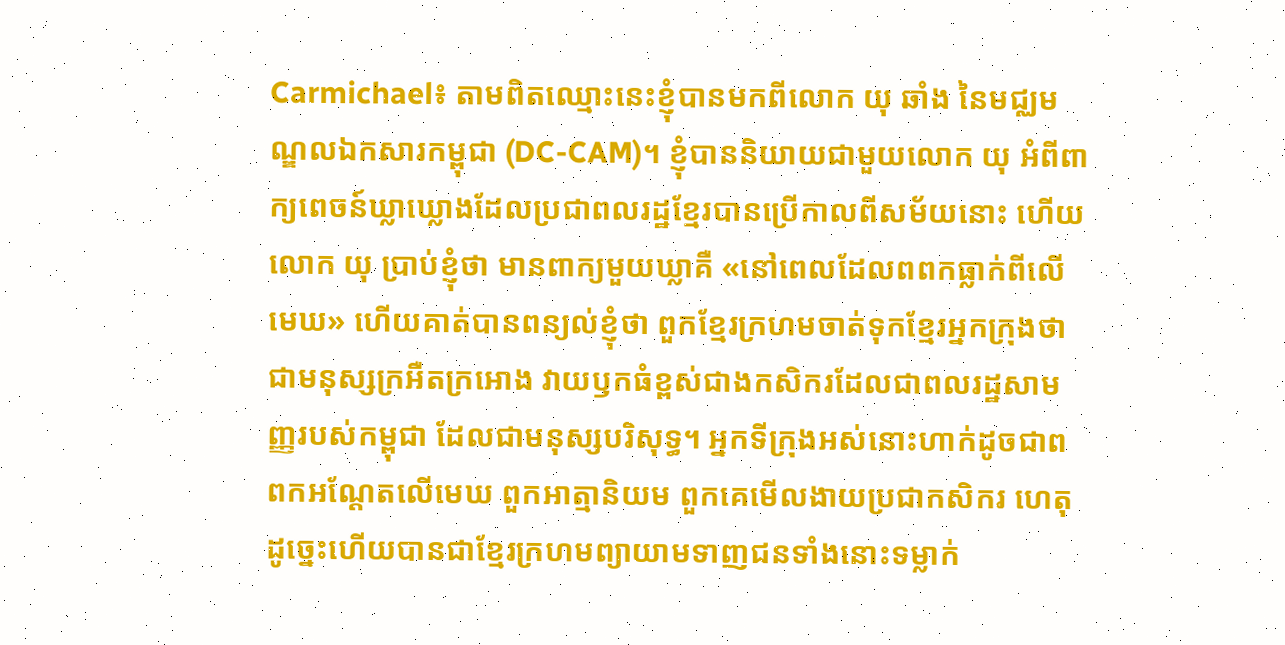Carmichael៖ តាមពិតឈ្មោះនេះខ្ញុំបានមកពីលោក យុ ឆាំង នៃមជ្ឈមណ្ឌលឯកសារកម្ពុជា (DC-CAM)។ ខ្ញុំបាននិយាយជាមួយលោក យុ អំពីពាក្យពេចន៍ឃ្លាឃ្លោងដែលប្រជាពលរដ្ឋខ្មែរបានប្រើកាលពីសម័យនោះ ហើយលោក យុ ប្រាប់ខ្ញុំថា មានពាក្យមួយឃ្លាគឺ «នៅពេលដែលពពកធ្លាក់ពីលើមេឃ» ហើយគាត់បានពន្យល់ខ្ញុំថា ពួកខ្មែរក្រហមចាត់ទុកខ្មែរអ្នកក្រុងថា ជាមនុស្សក្រអឺតក្រអោង វាយឫកធំខ្ពស់ជាងកសិករដែលជាពលរដ្ឋសាមញ្ញរបស់កម្ពុជា ដែលជាមនុស្សបរិសុទ្ធ។ អ្នកទីក្រុងអស់នោះហាក់ដូចជាពពកអណ្ដែតលើមេឃ ពួកអាត្មានិយម ពួកគេមើលងាយប្រជាកសិករ ហេតុដូច្នេះហើយបានជាខ្មែរក្រហមព្យាយាមទាញជនទាំងនោះទម្លាក់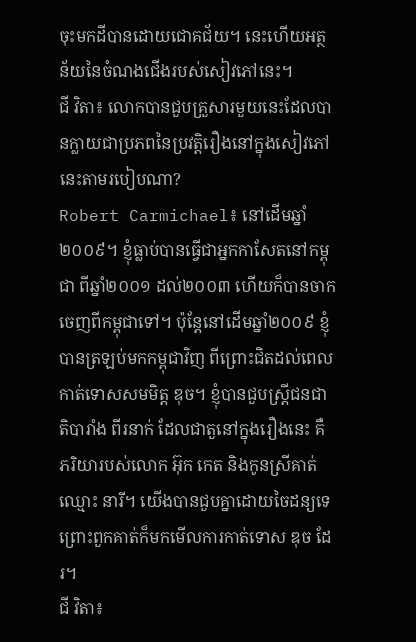ចុះមកដីបានដោយជោគជ័យ។ នេះហើយអត្ថន័យនៃចំណងជើងរបស់សៀវភៅនេះ។
ជី វិតា៖ លោកបានជួបគ្រួសារមួយនេះដែលបានក្លាយជាប្រភពនៃប្រវត្តិរឿងនៅក្នុងសៀវភៅនេះតាមរបៀបណា?
Robert Carmichael៖ នៅដើមឆ្នាំ២០០៩។ ខ្ញុំធ្លាប់បានធ្វើជាអ្នកកាសែតនៅកម្ពុជា ពីឆ្នាំ២០០១ ដល់២០០៣ ហើយក៏បានចាកចេញពីកម្ពុជាទៅ។ ប៉ុន្តែនៅដើមឆ្នាំ២០០៩ ខ្ញុំបានត្រឡប់មកកម្ពុជាវិញ ពីព្រោះជិតដល់ពេលកាត់ទោសសមមិត្ត ឌុច។ ខ្ញុំបានជួបស្ត្រីជនជាតិបារាំង ពីរនាក់ ដែលជាតួនៅក្នុងរឿងនេះ គឺភរិយារបស់លោក អ៊ុក កេត និងកូនស្រីគាត់ឈ្មោះ នារី។ យើងបានជួបគ្នាដោយចៃដន្យទេ ព្រោះពួកគាត់ក៏មកមើលការកាត់ទោស ឌុច ដែរ។
ជី វិតា៖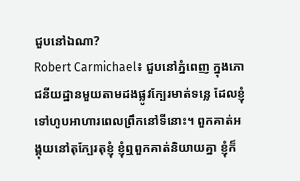ជួបនៅឯណា?
Robert Carmichael៖ ជួបនៅភ្នំពេញ ក្នុងភោជនីយដ្ឋានមួយតាមដងផ្លូវក្បែរមាត់ទន្លេ ដែលខ្ញុំទៅហូបអាហារពេលព្រឹកនៅទីនោះ។ ពួកគាត់អង្គុយនៅតុក្បែរតុខ្ញុំ ខ្ញុំឮពួកគាត់និយាយគ្នា ខ្ញុំក៏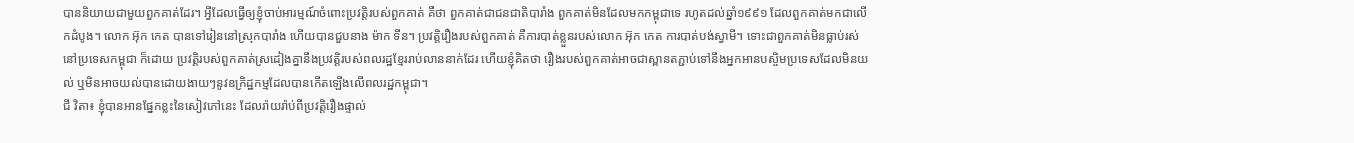បាននិយាយជាមួយពួកគាត់ដែរ។ អ្វីដែលធ្វើឲ្យខ្ញុំចាប់អារម្មណ៍ចំពោះប្រវត្តិរបស់ពួកគាត់ គឺថា ពួកគាត់ជាជនជាតិបារាំង ពួកគាត់មិនដែលមកកម្ពុជាទេ រហូតដល់ឆ្នាំ១៩៩១ ដែលពួកគាត់មកជាលើកដំបូង។ លោក អ៊ុក កេត បានទៅរៀននៅស្រុកបារាំង ហើយបានជួបនាង ម៉ាក ទីន។ ប្រវត្តិរឿងរបស់ពួកគាត់ គឺការបាត់ខ្លួនរបស់លោក អ៊ុក កេត ការបាត់បង់ស្វាមី។ ទោះជាពួកគាត់មិនធ្លាប់រស់នៅប្រទេសកម្ពុជា ក៏ដោយ ប្រវត្តិរបស់ពួកគាត់ស្រដៀងគ្នានឹងប្រវត្តិរបស់ពលរដ្ឋខ្មែររាប់លាននាក់ដែរ ហើយខ្ញុំគិតថា រឿងរបស់ពួកគាត់អាចជាស្ពានតភ្ជាប់ទៅនឹងអ្នកអានបស្ចិមប្រទេសដែលមិនយល់ ឬមិនអាចយល់បានដោយងាយៗនូវឧក្រិដ្ឋកម្មដែលបានកើតឡើងលើពលរដ្ឋកម្ពុជា។
ជី វិតា៖ ខ្ញុំបានអានផ្នែកខ្លះនៃសៀវភៅនេះ ដែលរ៉ាយរ៉ាប់ពីប្រវត្តិរឿងផ្ទាល់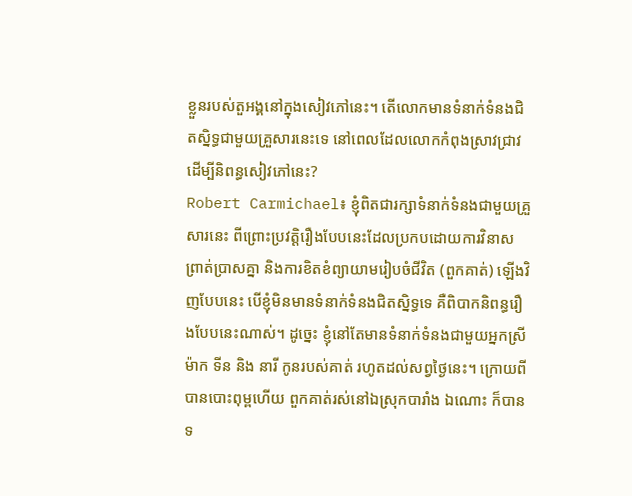ខ្លួនរបស់តួអង្គនៅក្នុងសៀវភៅនេះ។ តើលោកមានទំនាក់ទំនងជិតស្និទ្ធជាមួយគ្រួសារនេះទេ នៅពេលដែលលោកកំពុងស្រាវជ្រាវដើម្បីនិពន្ធសៀវភៅនេះ?
Robert Carmichael៖ ខ្ញុំពិតជារក្សាទំនាក់ទំនងជាមួយគ្រួសារនេះ ពីព្រោះប្រវត្តិរឿងបែបនេះដែលប្រកបដោយការវិនាសព្រាត់ប្រាសគ្នា និងការខិតខំព្យាយាមរៀបចំជីវិត (ពួកគាត់) ឡើងវិញបែបនេះ បើខ្ញុំមិនមានទំនាក់ទំនងជិតស្និទ្ធទេ គឺពិបាកនិពន្ធរឿងបែបនេះណាស់។ ដូច្នេះ ខ្ញុំនៅតែមានទំនាក់ទំនងជាមួយអ្នកស្រី ម៉ាក ទីន និង នារី កូនរបស់គាត់ រហូតដល់សព្វថ្ងៃនេះ។ ក្រោយពីបានបោះពុម្ពហើយ ពួកគាត់រស់នៅឯស្រុកបារាំង ឯណោះ ក៏បានទ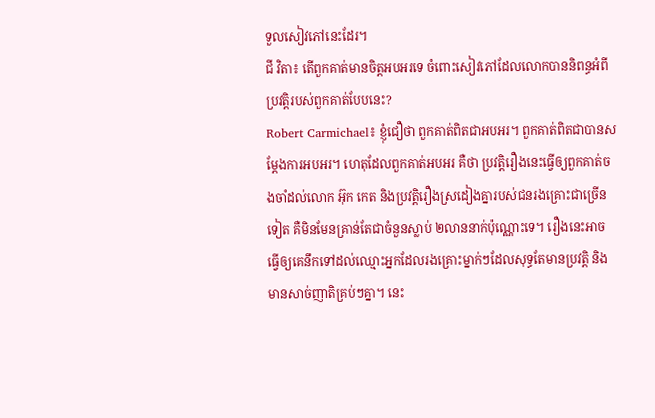ទួលសៀវភៅនេះដែរ។
ជី វិតា៖ តើពួកគាត់មានចិត្តអបអរទេ ចំពោះសៀវភៅដែលលោកបាននិពន្ធអំពីប្រវត្តិរបស់ពួកគាត់បែបនេះ?
Robert Carmichael៖ ខ្ញុំជឿថា ពួកគាត់ពិតជាអបអរ។ ពួកគាត់ពិតជាបានសម្ដែងការអបអរ។ ហេតុដែលពួកគាត់អបអរ គឺថា ប្រវត្តិរឿងនេះធ្វើឲ្យពួកគាត់ចងចាំដល់លោក អ៊ុក កេត និងប្រវត្តិរឿងស្រដៀងគ្នារបស់ជនរងគ្រោះជាច្រើនទៀត គឺមិនមែនគ្រាន់តែជាចំនួនស្លាប់ ២លាននាក់ប៉ុណ្ណោះទេ។ រឿងនេះអាចធ្វើឲ្យគេនឹកទៅដល់ឈ្មោះអ្នកដែលរងគ្រោះម្នាក់ៗដែលសុទ្ធតែមានប្រវត្តិ និងមានសាច់ញាតិគ្រប់ៗគ្នា។ នេះ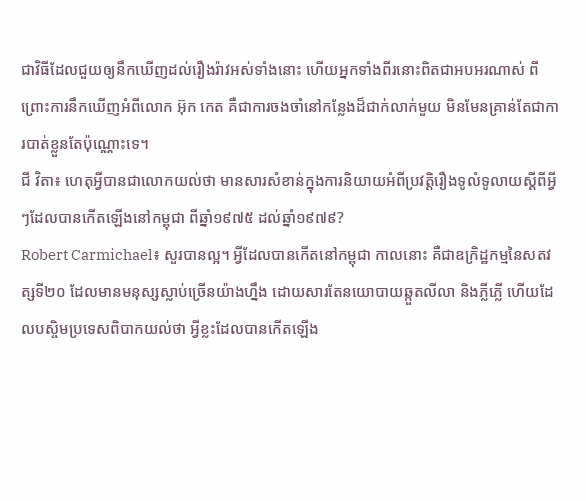ជាវិធីដែលជួយឲ្យនឹកឃើញដល់រឿងរ៉ាវអស់ទាំងនោះ ហើយអ្នកទាំងពីរនោះពិតជាអបអរណាស់ ពីព្រោះការនឹកឃើញអំពីលោក អ៊ុក កេត គឺជាការចងចាំនៅកន្លែងដ៏ជាក់លាក់មួយ មិនមែនគ្រាន់តែជាការបាត់ខ្លួនតែប៉ុណ្ណោះទេ។
ជី វិតា៖ ហេតុអ្វីបានជាលោកយល់ថា មានសារសំខាន់ក្នុងការនិយាយអំពីប្រវត្តិរឿងទូលំទូលាយស្ដីពីអ្វីៗដែលបានកើតឡើងនៅកម្ពុជា ពីឆ្នាំ១៩៧៥ ដល់ឆ្នាំ១៩៧៩?
Robert Carmichael៖ សួរបានល្អ។ អ្វីដែលបានកើតនៅកម្ពុជា កាលនោះ គឺជាឧក្រិដ្ឋកម្មនៃសតវត្សទី២០ ដែលមានមនុស្សស្លាប់ច្រើនយ៉ាងហ្នឹង ដោយសារតែនយោបាយឆ្កួតលីលា និងភ្លីភ្លើ ហើយដែលបស្ចិមប្រទេសពិបាកយល់ថា អ្វីខ្លះដែលបានកើតឡើង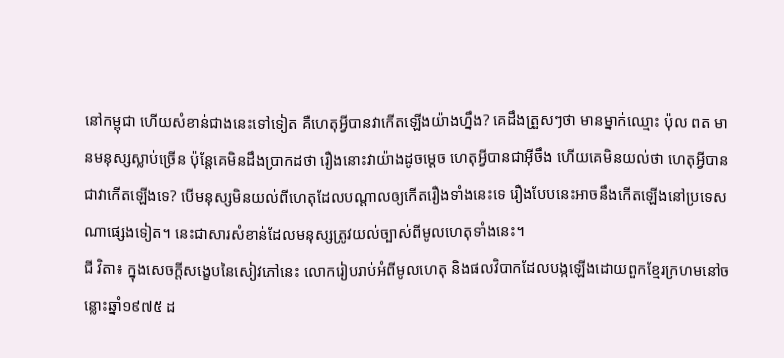នៅកម្ពុជា ហើយសំខាន់ជាងនេះទៅទៀត គឺហេតុអ្វីបានវាកើតឡើងយ៉ាងហ្នឹង? គេដឹងត្រួសៗថា មានម្នាក់ឈ្មោះ ប៉ុល ពត មានមនុស្សស្លាប់ច្រើន ប៉ុន្តែគេមិនដឹងប្រាកដថា រឿងនោះវាយ៉ាងដូចម្ដេច ហេតុអ្វីបានជាអ៊ីចឹង ហើយគេមិនយល់ថា ហេតុអ្វីបានជាវាកើតឡើងទេ? បើមនុស្សមិនយល់ពីហេតុដែលបណ្ដាលឲ្យកើតរឿងទាំងនេះទេ រឿងបែបនេះអាចនឹងកើតឡើងនៅប្រទេសណាផ្សេងទៀត។ នេះជាសារសំខាន់ដែលមនុស្សត្រូវយល់ច្បាស់ពីមូលហេតុទាំងនេះ។
ជី វិតា៖ ក្នុងសេចក្ដីសង្ខេបនៃសៀវភៅនេះ លោករៀបរាប់អំពីមូលហេតុ និងផលវិបាកដែលបង្កឡើងដោយពួកខ្មែរក្រហមនៅចន្លោះឆ្នាំ១៩៧៥ ដ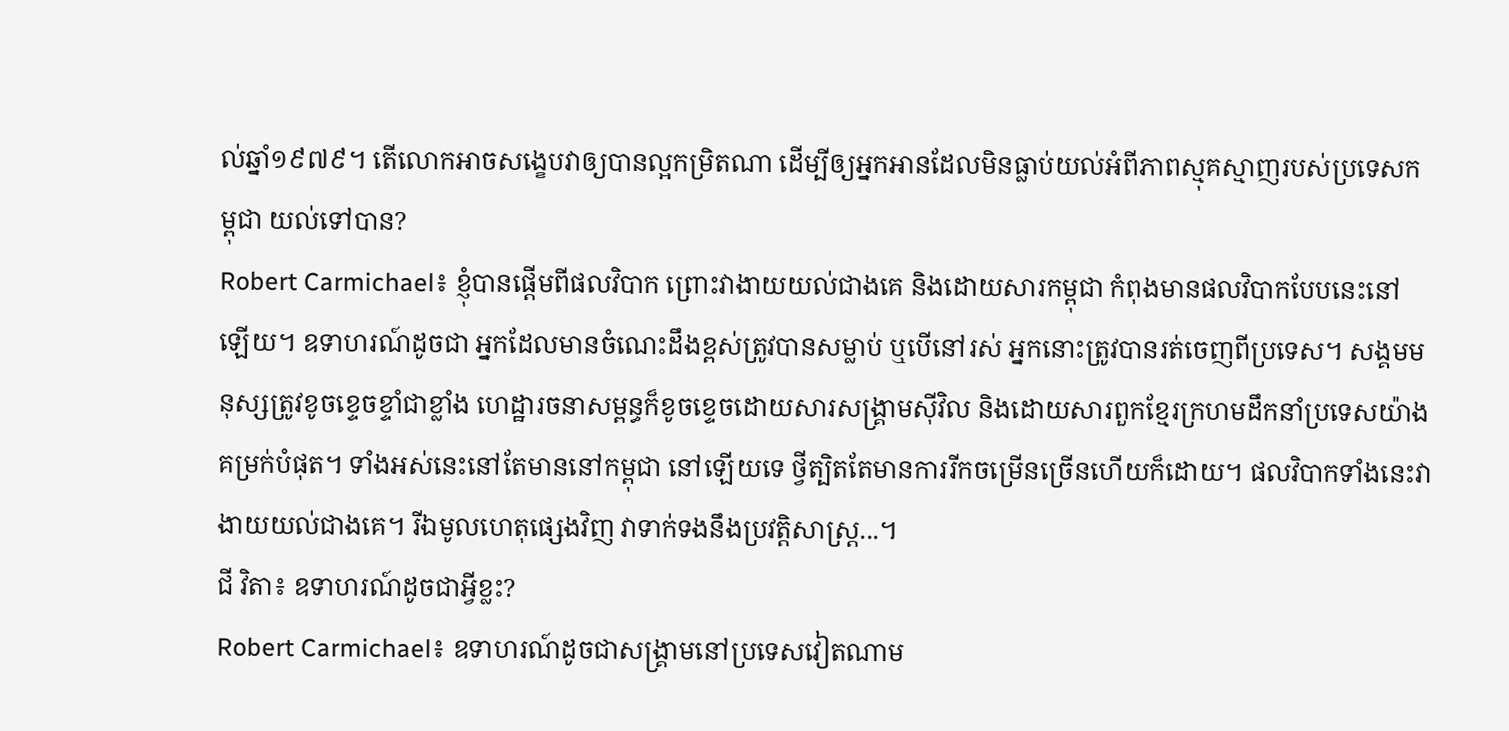ល់ឆ្នាំ១៩៧៩។ តើលោកអាចសង្ខេបវាឲ្យបានល្អកម្រិតណា ដើម្បីឲ្យអ្នកអានដែលមិនធ្លាប់យល់អំពីភាពស្មុគស្មាញរបស់ប្រទេសកម្ពុជា យល់ទៅបាន?
Robert Carmichael៖ ខ្ញុំបានផ្ដើមពីផលវិបាក ព្រោះវាងាយយល់ជាងគេ និងដោយសារកម្ពុជា កំពុងមានផលវិបាកបែបនេះនៅឡើយ។ ឧទាហរណ៍ដូចជា អ្នកដែលមានចំណេះដឹងខ្ពស់ត្រូវបានសម្លាប់ ឬបើនៅរស់ អ្នកនោះត្រូវបានរត់ចេញពីប្រទេស។ សង្គមមនុស្សត្រូវខូចខ្ទេចខ្ទាំជាខ្លាំង ហេដ្ឋារចនាសម្ពន្ធក៏ខូចខ្ទេចដោយសារសង្គ្រាមស៊ីវិល និងដោយសារពួកខ្មែរក្រហមដឹកនាំប្រទេសយ៉ាងគម្រក់បំផុត។ ទាំងអស់នេះនៅតែមាននៅកម្ពុជា នៅឡើយទេ ថ្វីត្បិតតែមានការរីកចម្រើនច្រើនហើយក៏ដោយ។ ផលវិបាកទាំងនេះវាងាយយល់ជាងគេ។ រីឯមូលហេតុផ្សេងវិញ វាទាក់ទងនឹងប្រវត្តិសាស្ត្រ...។
ជី វិតា៖ ឧទាហរណ៍ដូចជាអ្វីខ្លះ?
Robert Carmichael៖ ឧទាហរណ៍ដូចជាសង្គ្រាមនៅប្រទេសវៀតណាម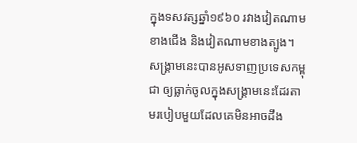ក្នុងទសវត្សឆ្នាំ១៩៦០ រវាងវៀតណាម ខាងជើង និងវៀតណាមខាងត្បូង។ សង្គ្រាមនេះបានអូសទាញប្រទេសកម្ពុជា ឲ្យធ្លាក់ចូលក្នុងសង្គ្រាមនេះដែរតាមរបៀបមួយដែលគេមិនអាចដឹង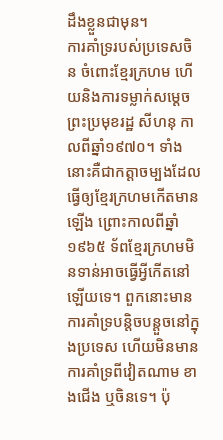ដឹងខ្លួនជាមុន។
ការគាំទ្ររបស់ប្រទេសចិន ចំពោះខ្មែរក្រហម ហើយនិងការទម្លាក់សម្ដេចព្រះប្រមុខរដ្ឋ សីហនុ កាលពីឆ្នាំ១៩៧០។ ទាំងនោះគឺជាកត្តាចម្បងដែលធ្វើឲ្យខ្មែរក្រហមកើតមានឡើង ព្រោះកាលពីឆ្នាំ១៩៦៥ ទ័ពខ្មែរក្រហមមិនទាន់អាចធ្វើអ្វីកើតនៅឡើយទេ។ ពួកនោះមានការគាំទ្របន្តិចបន្តួចនៅក្នុងប្រទេស ហើយមិនមានការគាំទ្រពីវៀតណាម ខាងជើង ឬចិនទេ។ ប៉ុ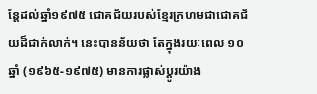ន្តែដល់ឆ្នាំ១៩៧៥ ជោគជ័យរបស់ខ្មែរក្រហមជាជោគជ័យដ៏ជាក់លាក់។ នេះបានន័យថា តែក្នុងរយៈពេល ១០ឆ្នាំ (១៩៦៥-១៩៧៥) មានការផ្លាស់ប្ដូរយ៉ាង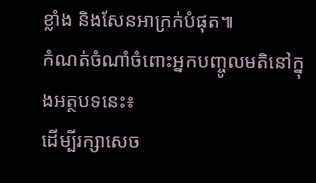ខ្លាំង និងសែនអាក្រក់បំផុត៕
កំណត់ចំណាំចំពោះអ្នកបញ្ចូលមតិនៅក្នុងអត្ថបទនេះ៖
ដើម្បីរក្សាសេច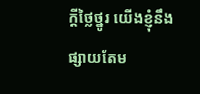ក្ដីថ្លៃថ្នូរ យើងខ្ញុំនឹងផ្សាយតែម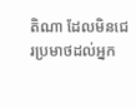តិណា ដែលមិនជេរប្រមាថដល់អ្នក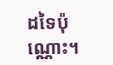ដទៃប៉ុណ្ណោះ។